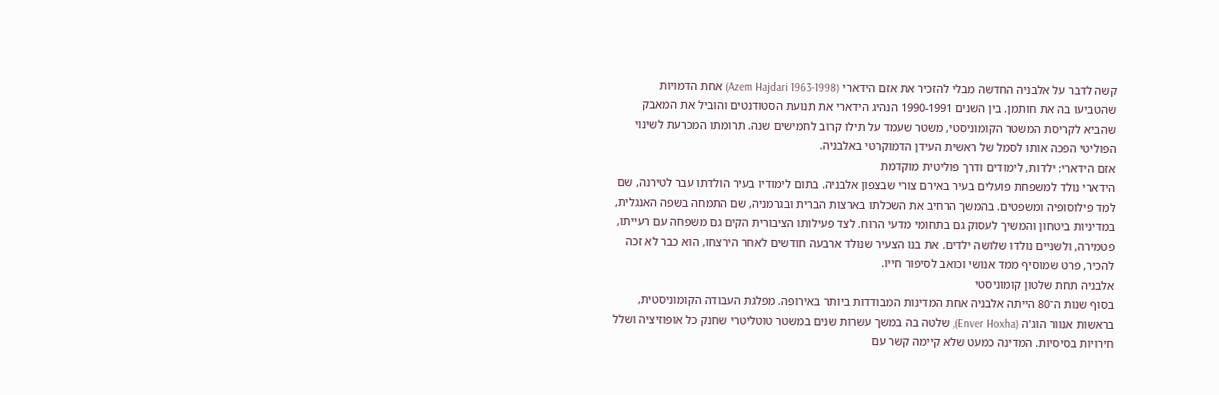קשה לדבר על אלבניה החדשה מבלי להזכיר את אזם הידארי (Azem Hajdari 1963-1998) אחת הדמויות שהטביעו בה את חותמן. בין השנים 1990-1991 הנהיג הידארי את תנועת הסטודנטים והוביל את המאבק שהביא לקריסת המשטר הקומוניסטי, משטר שעמד על תילו קרוב לחמישים שנה. תרומתו המכרעת לשינוי הפוליטי הפכה אותו לסמל של ראשית העידן הדמוקרטי באלבניה.
אזם הידארי: ילדות, לימודים ודרך פוליטית מוקדמת
הידארי נולד למשפחת פועלים בעיר באירם צורי שבצפון אלבניה. בתום לימודיו בעיר הולדתו עבר לטירנה, שם למד פילוסופיה ומשפטים. בהמשך הרחיב את השכלתו בארצות הברית ובגרמניה, שם התמחה בשפה האנגלית, במדיניות ביטחון והמשיך לעסוק גם בתחומי מדעי הרוח. לצד פעילותו הציבורית הקים גם משפחה עם רעייתו, פטמירה, ולשניים נולדו שלושה ילדים. את בנו הצעיר שנולד ארבעה חודשים לאחר הירצחו, הוא כבר לא זכה להכיר, פרט שמוסיף ממד אנושי וכואב לסיפור חייו.
אלבניה תחת שלטון קומוניסטי
בסוף שנות ה־80 הייתה אלבניה אחת המדינות המבודדות ביותר באירופה. מפלגת העבודה הקומוניסטית, בראשות אנוור הוג'ה (Enver Hoxha), שלטה בה במשך עשרות שנים במשטר טוטליטרי שחנק כל אופוזיציה ושלל חירויות בסיסיות. המדינה כמעט שלא קיימה קשר עם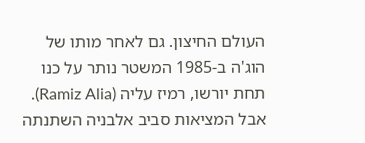העולם החיצון. גם לאחר מותו של הוג'ה ב-1985 המשטר נותר על כנו תחת יורשו, רמיז עליה (Ramiz Alia). אבל המציאות סביב אלבניה השתנתה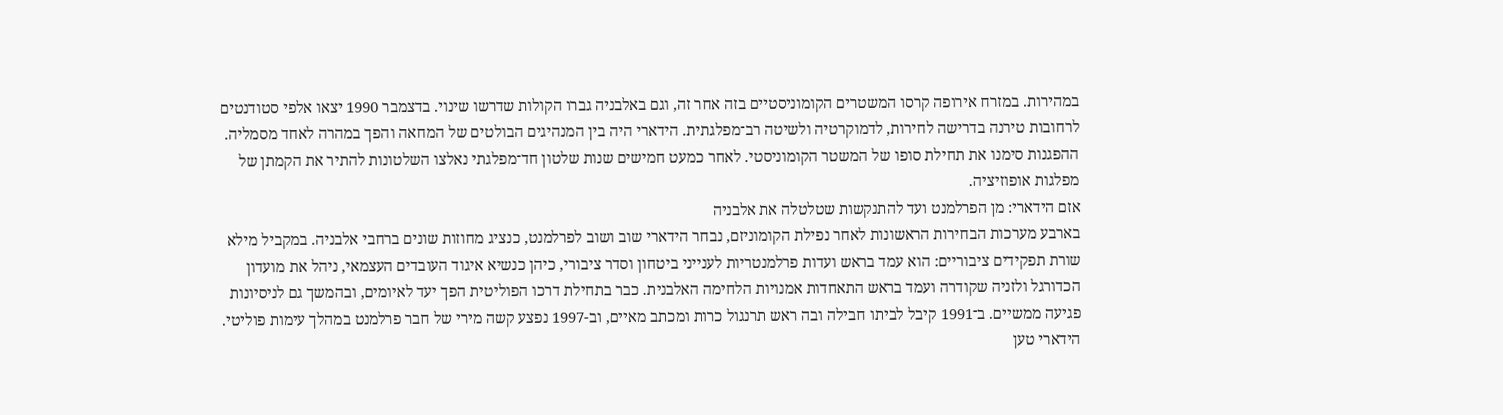במהירות. במזרח אירופה קרסו המשטרים הקומוניסטיים בזה אחר זה, וגם באלבניה גברו הקולות שדרשו שינוי. בדצמבר 1990 יצאו אלפי סטודנטים לרחובות טירנה בדרישה לחירות, לדמוקרטיה ולשיטה רב־מפלגתית. הידארי היה בין המנהיגים הבולטים של המחאה והפך במהרה לאחד מסמליה. ההפגנות סימנו את תחילת סופו של המשטר הקומוניסטי. לאחר כמעט חמישים שנות שלטון חד־מפלגתי נאלצו השלטונות להתיר את הקמתן של מפלגות אופוזיציה.
אזם הידארי: מן הפרלמנט ועד להתנקשות שטלטלה את אלבניה
בארבע מערכות הבחירות הראשונות לאחר נפילת הקומוניזם, נבחר הידארי שוב ושוב לפרלמנט, כנציג מחוזות שונים ברחבי אלבניה. במקביל מילא שורת תפקידים ציבוריים: הוא עמד בראש ועדות פרלמנטריות לענייני ביטחון וסדר ציבורי, כיהן כנשיא איגוד העובדים העצמאי, ניהל את מועדון הכדורגל ולזניה שקודרה ועמד בראש התאחדות אמנויות הלחימה האלבנית. כבר בתחילת דרכו הפוליטית הפך יעד לאיומים, ובהמשך גם לניסיונות פגיעה ממשיים. ב־1991 קיבל לביתו חבילה ובה ראש תרנגול כרות ומכתב מאיים, וב-1997 נפצע קשה מירי של חבר פרלמנט במהלך עימות פוליטי. הידארי טען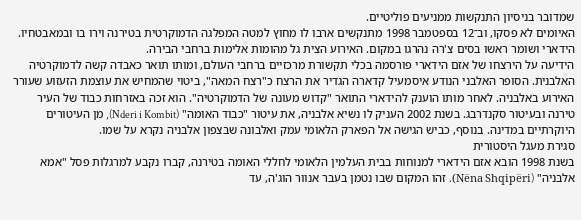שמדובר בניסיון התנקשות ממניעים פוליטיים.
האיומים לא פסקו, וב־12 בספטמבר 1998 מתנקשים ארבו לו מחוץ למטה המפלגה הדמוקרטית בטירנה וירו בו ובמאבטחיו. הידארי ושומר ראשו בסים צ'רה נהרגו במקום. האירוע הצית גל מהומות אלימות ברחבי הבירה.
הידיעה על הירצחו של אזם הידארי פורסמה בכלי תקשורת מרכזיים ברחבי העולם, ומותו תואר כאבדה קשה לדמוקרטיה האלבנית. הסופר האלבני הנודע איסמעיל קדארה הגדיר את הרצח כ"רצח המאה", ביטוי שהמחיש את עוצמת הזעזוע שעורר האירוע באלבניה. לאחר מותו הוענק להידארי התואר "קדוש מעונה של הדמוקרטיה". הוא זכה באזרחות כבוד של העיר טירנה ובעיטור סקנדרבג. בשנת 2002 העניק לו נשיא אלבניה, את עיטור "כבוד האומה" (Nderi i Kombit), מן העיטורים היוקרתיים במדינה. בנוסף, כביש הגישה אל הפארק הלאומי עמק ואלבונה שבצפון אלבניה נקרא על שמו.
סגירת מעגל היסטורית
בשנת 1998 הובא אזם הידארי למנוחות בבית העלמין הלאומי לחללי האומה בטירנה, קברו נקבע למרגלות פסל "אמא אלבניה" (Nëna Shqipëri). זהו המקום שבו נטמן בעבר אנוור הוג'ה, עד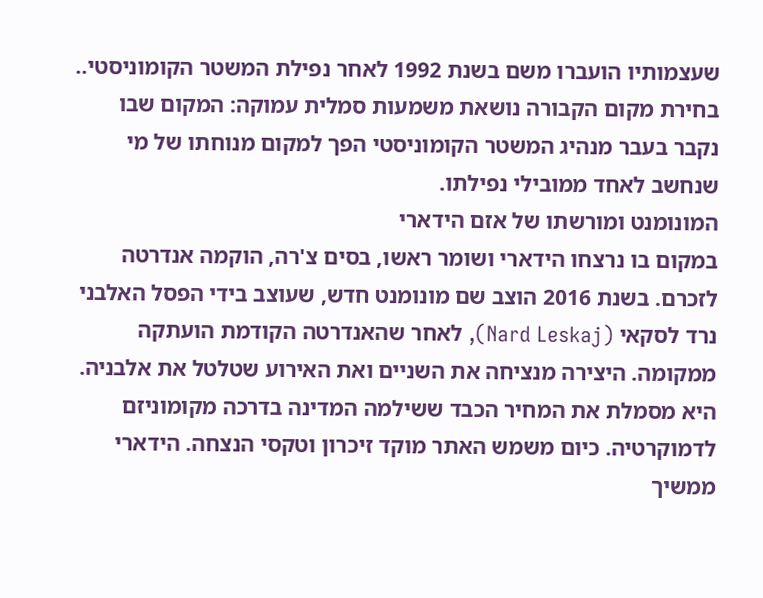שעצמותיו הועברו משם בשנת 1992 לאחר נפילת המשטר הקומוניסטי.. בחירת מקום הקבורה נושאת משמעות סמלית עמוקה: המקום שבו נקבר בעבר מנהיג המשטר הקומוניסטי הפך למקום מנוחתו של מי שנחשב לאחד ממובילי נפילתו.
המונומנט ומורשתו של אזם הידארי
במקום בו נרצחו הידארי ושומר ראשו, בסים צ'רה, הוקמה אנדרטה לזכרם. בשנת 2016 הוצב שם מונומנט חדש, שעוצב בידי הפסל האלבני נרד לסקאי (Nard Leskaj), לאחר שהאנדרטה הקודמת הועתקה ממקומה. היצירה מנציחה את השניים ואת האירוע שטלטל את אלבניה. היא מסמלת את המחיר הכבד ששילמה המדינה בדרכה מקומוניזם לדמוקרטיה. כיום משמש האתר מוקד זיכרון וטקסי הנצחה. הידארי ממשיך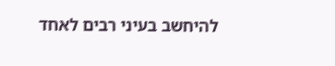להיחשב בעיני רבים לאחד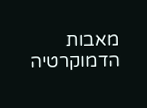מאבות הדמוקרטיה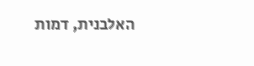האלבנית, דמות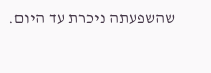שהשפעתה ניכרת עד היום.